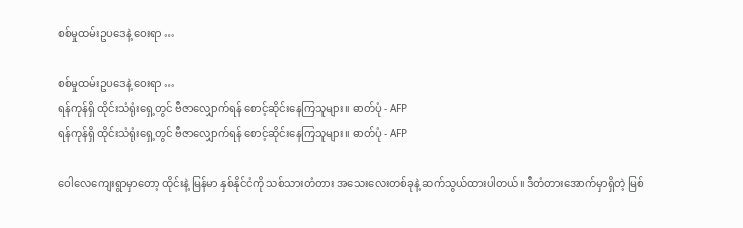စစ်မှုထမ်းဥပဒေနဲ့ ဝေးရာ …

စစ်မှုထမ်းဥပဒေနဲ့ ဝေးရာ …
ရန်ကုန်ရှိ ထိုင်းသံရုံးရှေ့တွင် ဗီဇာလျှောက်ရန် စောင့်ဆိုင်းနေကြသူများ။ ဓာတ်ပုံ - AFP
ရန်ကုန်ရှိ ထိုင်းသံရုံးရှေ့တွင် ဗီဇာလျှောက်ရန် စောင့်ဆိုင်းနေကြသူများ။ ဓာတ်ပုံ - AFP

ဝေါလေကျေးရွာမှာတော့ ထိုင်းနဲ့ မြန်မာ နှစ်နိုင်ငံကို သစ်သားတံတား အသေးလေးတစ်ခုနဲ့ ဆက်သွယ်ထားပါတယ်။ ဒီတံတားအောက်မှာရှိတဲ့ မြစ်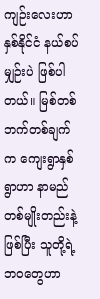ကျဉ်းလေးဟာ နှစ်နိုင်ငံ နယ်စပ်မျှဉ်းပဲ ဖြစ်ပါတယ်။ မြစ်တစ်ဘက်တစ်ချက်က ကျေးရွာနှစ်ရွာဟာ နာမည်တစ်မျိုးတည်းနဲ့ ဖြစ်ပြီး သူတို့ရဲ့ ဘဝတွေဟာ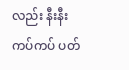လည်း နီးနီးကပ်ကပ် ပတ်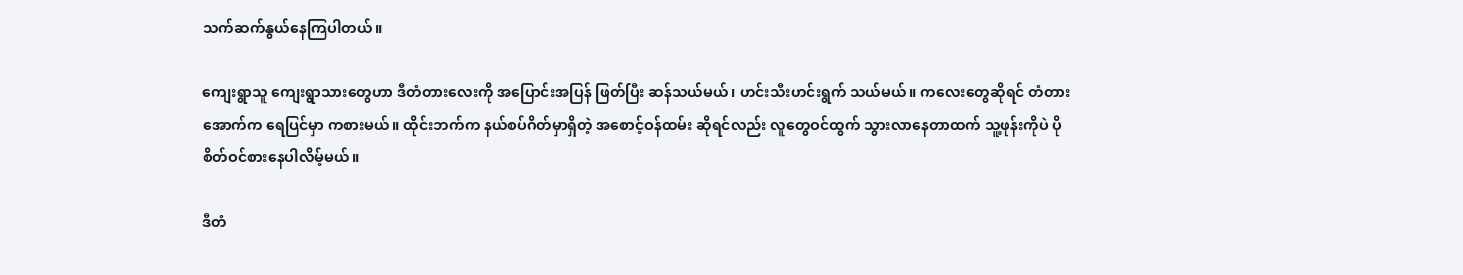သက်ဆက်နွယ်နေကြပါတယ်။

ကျေးရွာသူ ကျေးရွာသားတွေဟာ ဒီတံတားလေးကို အပြောင်းအပြန် ဖြတ်ပြီး ဆန်သယ်မယ်၊ ဟင်းသီးဟင်းရွက် သယ်မယ်။ ကလေးတွေဆိုရင် တံတားအောက်က ရေပြင်မှာ ကစားမယ်။ ထိုင်းဘက်က နယ်စပ်ဂိတ်မှာရှိတဲ့ အစောင့်ဝန်ထမ်း ဆိုရင်လည်း လူတွေဝင်ထွက် သွားလာနေတာထက် သူ့ဖုန်းကိုပဲ ပိုစိတ်ဝင်စားနေပါလိမ့်မယ်။

ဒီတံ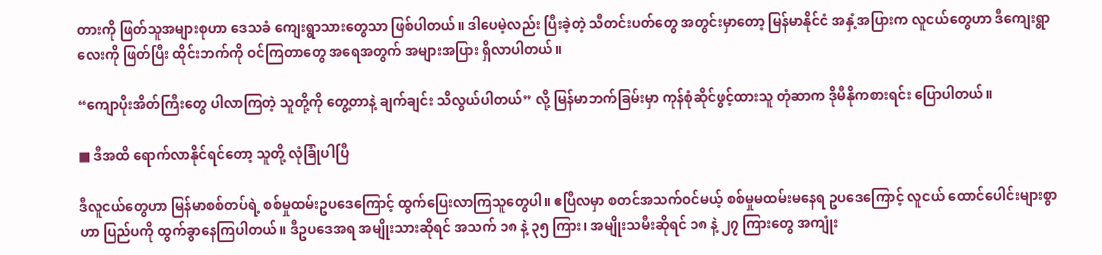တားကို ဖြတ်သူအများစုဟာ ဒေသခံ ကျေးရွာသားတွေသာ ဖြစ်ပါတယ်။ ဒါပေမဲ့လည်း ပြီးခဲ့တဲ့ သီတင်းပတ်တွေ အတွင်းမှာတော့ မြန်မာနိုင်ငံ အနှံ့အပြားက လူငယ်တွေဟာ ဒီကျေးရွာလေးကို ဖြတ်ပြီး ထိုင်းဘက်ကို ဝင်ကြတာတွေ အရေအတွက် အများအပြား ရှိလာပါတယ်။

“ကျောပိုးအိတ်ကြီးတွေ ပါလာကြတဲ့ သူတို့ကို တွေ့တာနဲ့ ချက်ချင်း သိလွယ်ပါတယ်” လို့ မြန်မာဘက်ခြမ်းမှာ ကုန်စုံဆိုင်ဖွင့်ထားသူ တုံဆာက ဒိုမီနိုကစားရင်း ပြောပါတယ်။

■ ဒီအထိ ရောက်လာနိုင်ရင်တော့ သူတို့ လုံခြုံပါပြီ

ဒီလူငယ်တွေဟာ မြန်မာစစ်တပ်ရဲ့ စစ်မှုထမ်းဥပဒေကြောင့် ထွက်ပြေးလာကြသူတွေပါ။ ဧပြီလမှာ စတင်အသက်ဝင်မယ့် စစ်မှုမထမ်းမနေရ ဥပဒေကြောင့် လူငယ် ထောင်ပေါင်းများစွာဟာ ပြည်ပကို ထွက်ခွာနေကြပါတယ်။ ဒီဥပဒေအရ အမျိုးသားဆိုရင် အသက် ၁၈ နဲ့ ၃၅ ကြား၊ အမျိုးသမီးဆိုရင် ၁၈ နဲ့ ၂၇ ကြားတွေ အကျုံး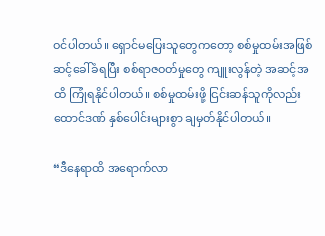ဝင်ပါတယ်။ ရှောင်မပြေးသူတွေကတော့ စစ်မှုထမ်းအဖြစ် ဆင့်ခေါ်ခံရပြီး စစ်ရာဇဝတ်မှုတွေ ကျူးလွန်တဲ့ အဆင့်အထိ ကြုံရနိုင်ပါတယ်။ စစ်မှုထမ်းဖို့ ငြင်းဆန်သူကိုလည်း ထောင်ဒဏ် နှစ်ပေါင်းများစွာ ချမှတ်နိုင်ပါတယ်။

“ဒီနေရာထိ အရောက်လာ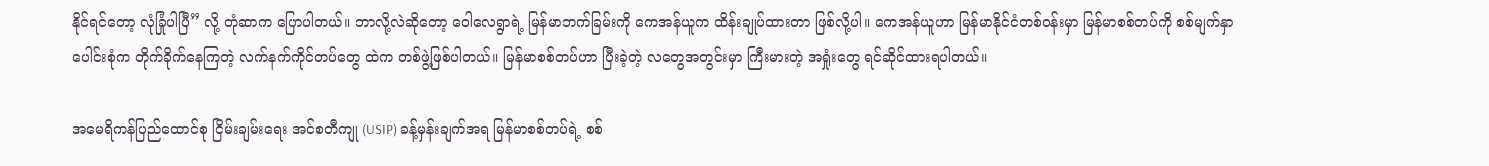နိုင်ရင်တော့ လုံခြုံပါပြီ” လို့ တုံဆာက ပြောပါတယ်။ ဘာလို့လဲဆိုတော့ ဝေါလေရွာရဲ့ မြန်မာဘက်ခြမ်းကို ကေအန်ယူက ထိန်းချုပ်ထားတာ ဖြစ်လို့ပါ။ ကေအန်ယူဟာ မြန်မာနိုင်ငံတစ်ဝန်းမှာ မြန်မာစစ်တပ်ကို စစ်မျက်နှာပေါင်းစုံက တိုက်ခိုက်နေကြတဲ့ လက်နက်ကိုင်တပ်တွေ ထဲက တစ်ဖွဲ့ဖြစ်ပါတယ်။ မြန်မာစစ်တပ်ဟာ ပြီးခဲ့တဲ့ လတွေအတွင်းမှာ ကြီးမားတဲ့ အရှုံးတွေ ရင်ဆိုင်ထားရပါတယ်။

အမေရိကန်ပြည်ထောင်စု ငြိမ်းချမ်းရေး အင်စတီကျု (USIP) ခန့်မှန်းချက်အရ မြန်မာစစ်တပ်ရဲ့ စစ်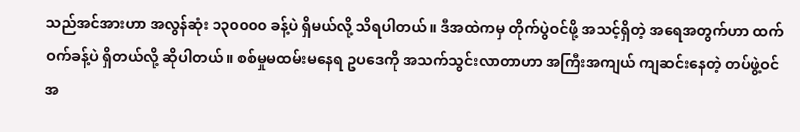သည်အင်အားဟာ အလွန်ဆုံး ၁၃၀၀၀၀ ခန့်ပဲ ရှိမယ်လို့ သိရပါတယ်။ ဒီအထဲကမှ တိုက်ပွဲဝင်ဖို့ အသင့်ရှိတဲ့ အရေအတွက်ဟာ ထက်ဝက်ခန့်ပဲ ရှိတယ်လို့ ဆိုပါတယ်။ စစ်မှုမထမ်းမနေရ ဥပဒေကို အသက်သွင်းလာတာဟာ အကြီးအကျယ် ကျဆင်းနေတဲ့ တပ်ဖွဲ့ဝင်အ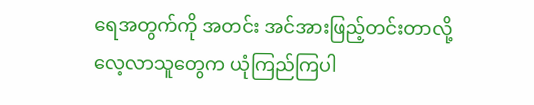ရေအတွက်ကို အတင်း အင်အားဖြည့်တင်းတာလို့ လေ့လာသူတွေက ယုံကြည်ကြပါ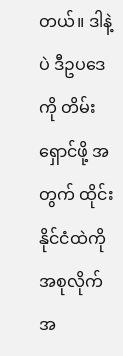တယ်။ ဒါနဲ့ပဲ ဒီဥပဒေကို တိမ်းရှောင်ဖို့ အတွက် ထိုင်းနိုင်ငံထဲကို အစုလိုက်အ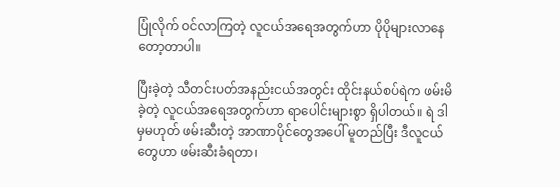ပြုံလိုက် ဝင်လာကြတဲ့ လူငယ်အရေအတွက်ဟာ ပိုပိုများလာနေတော့တာပါ။

ပြီးခဲ့တဲ့ သီတင်းပတ်အနည်းငယ်အတွင်း ထိုင်းနယ်စပ်ရဲက ဖမ်းမိခဲ့တဲ့ လူငယ်အရေအတွက်ဟာ ရာပေါင်းများစွာ ရှိပါတယ်။ ရဲ ဒါမှမဟုတ် ဖမ်းဆီးတဲ့ အာဏာပိုင်တွေအပေါ် မူတည်ပြီး ဒီလူငယ်တွေဟာ ဖမ်းဆီးခံရတာ၊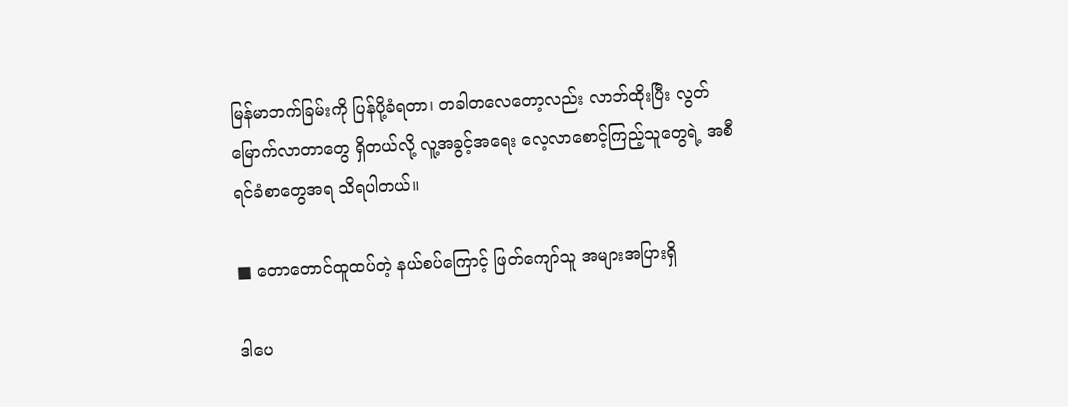မြန်မာဘက်ခြမ်းကို ပြန်ပို့ခံရတာ၊ တခါတလေတော့လည်း လာဘ်ထိုးပြီး လွတ်မြောက်လာတာတွေ ရှိတယ်လို့ လူ့အခွင့်အရေး လေ့လာစောင့်ကြည့်သူတွေရဲ့ အစီရင်ခံစာတွေအရ သိရပါတယ်။

■ တောတောင်ထူထပ်တဲ့ နယ်စပ်ကြောင့် ဖြတ်ကျော်သူ အများအပြားရှိ

ဒါပေ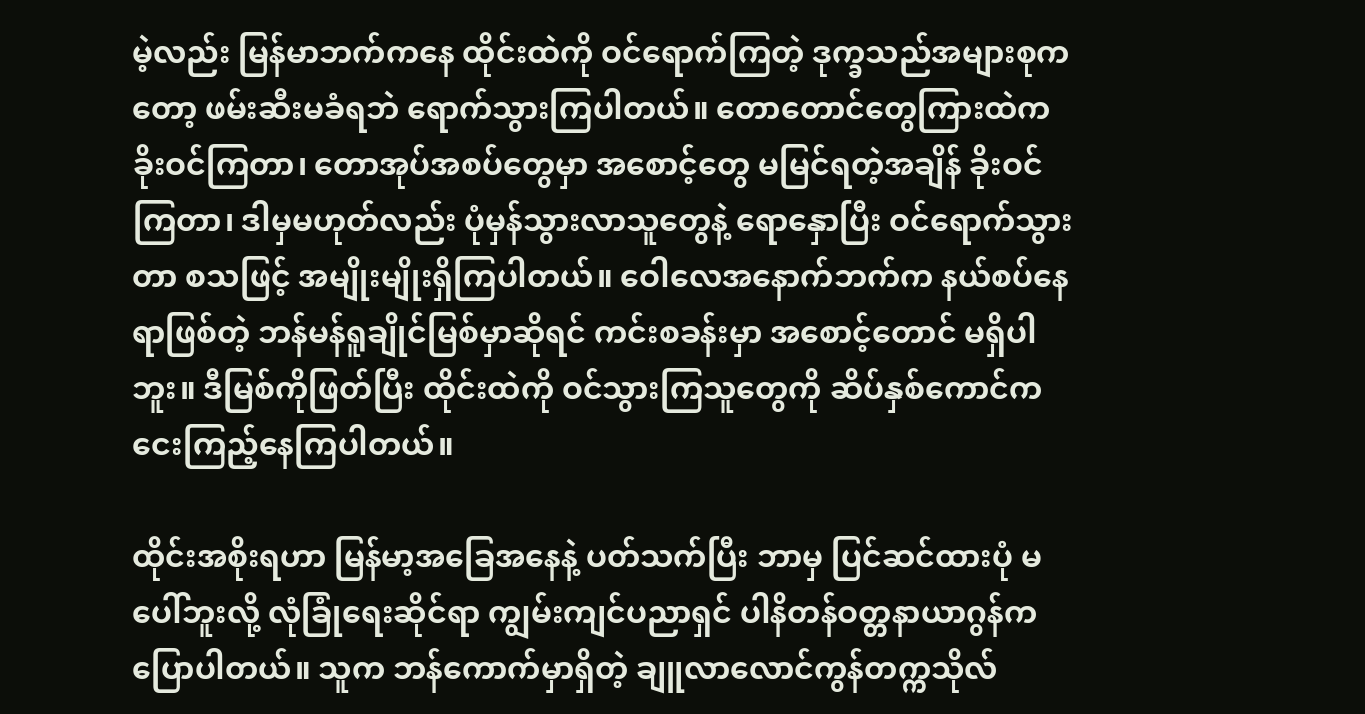မဲ့လည်း မြန်မာဘက်ကနေ ထိုင်းထဲကို ဝင်ရောက်ကြတဲ့ ဒုက္ခသည်အများစုကတော့ ဖမ်းဆီးမခံရဘဲ ရောက်သွားကြပါတယ်။ တောတောင်တွေကြားထဲက ခိုးဝင်ကြတာ၊ တောအုပ်အစပ်တွေမှာ အစောင့်တွေ မမြင်ရတဲ့အချိန် ခိုးဝင်ကြတာ၊ ဒါမှမဟုတ်လည်း ပုံမှန်သွားလာသူတွေနဲ့ ရောနှောပြီး ဝင်ရောက်သွားတာ စသဖြင့် အမျိုးမျိုးရှိကြပါတယ်။ ဝေါလေအနောက်ဘက်က နယ်စပ်နေရာဖြစ်တဲ့ ဘန်မန်ရူချိုင်မြစ်မှာဆိုရင် ကင်းစခန်းမှာ အစောင့်တောင် မရှိပါဘူး။ ဒီမြစ်ကိုဖြတ်ပြီး ထိုင်းထဲကို ဝင်သွားကြသူတွေကို ဆိပ်နှစ်ကောင်က ငေးကြည့်နေကြပါတယ်။

ထိုင်းအစိုးရဟာ မြန်မာ့အခြေအနေနဲ့ ပတ်သက်ပြီး ဘာမှ ပြင်ဆင်ထားပုံ မပေါ်ဘူးလို့ လုံခြုံရေးဆိုင်ရာ ကျွမ်းကျင်ပညာရှင် ပါနိတန်ဝတ္တနာယာဂွန်က ပြောပါတယ်။ သူက ဘန်ကောက်မှာရှိတဲ့ ချူလာလောင်ကွန်တက္ကသိုလ်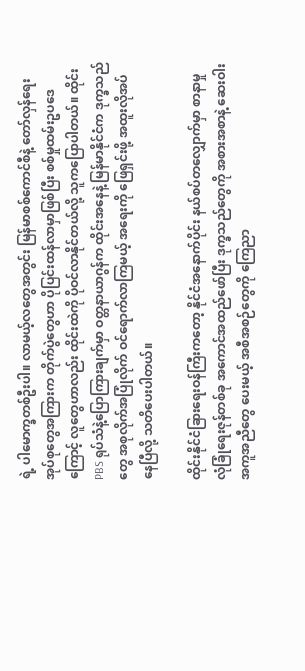ရဲ့ ပါမောက္ခတစ်ဦးပါ။ လာမယ့်လတွေအတွင်း မြန်မာစစ်ကောင်စီနဲ့ တော်လှန်ရေး အုပ်စုတွေအကြားက တိုက်ပွဲတွေဟာ ပိုပြင်းထန်လာမှာဖြစ်ပြီး စစ်မှုထမ်းဥပဒေကြောင့် လူတွေဟာလည်း ထိုင်းထဲကို ပိုဝင်လာနိုင်တယ်လို့ သူကပြောပါတယ်။ ထိုင်း PBS ရုပ်သံနဲ့ပြောကြားချက်မှာ ဝတ္တနာယာဂွန်က ထိုင်းအနေနဲ့ မြန်မာနိုင်ငံက ဒုက္ခသည်တွေ အစုလိုက်အပြုံလိုက် ဝင်ရောက်လာကြမယ့် အရေးကို ဖြေရှင်းဖို့ အထူးလိုအပ်နေပြီလို့ သတိပေးပါတယ်။

ထိုင်းနိုင်ငံခြားရေးဝန်ကြီးကတော့ နိုင်ငံအနောက်ပိုင်း နယ်စပ်တလျှောက်မှာ စာနာမှုလုံခြုံရေးဇုန်တစ်ခု အကောင်အထည်ဖော်ပြီး ဒုက္ခသည်တွေကို အစားအစာနဲ့ ဆေးဝါးအကူအညီတွေ ပေးမယ့် အစီအစဉ်တွေကို ကြေညာ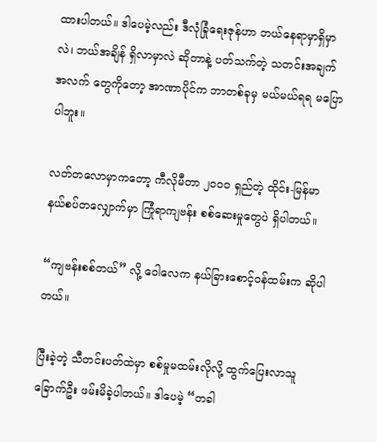ထားပါတယ်။ ဒါပေမဲ့လည်း ဒီလုံခြုံရေးဇုန်ဟာ ဘယ်နေရာမှာရှိမှာလဲ၊ ဘယ်အချိန် ရှိလာမှာလဲ ဆိုတာနဲ့ ပတ်သက်တဲ့ သတင်းအချက်အလက် တွေကိုတော့ အာဏာပိုင်က ဘာတစ်ခုမှ မယ်မယ်ရရ မပြောပါဘူး။

လတ်တလောမှာကတော့ ကီလိုမီတာ ၂၀၀၀ ရှည်တဲ့ ထိုင်း-မြန်မာ နယ်စပ်တလျှောက်မှာ ကြုံရာကျဗန်း စစ်ဆေးမှုတွေပဲ ရှိပါတယ်။

“ကျဗန်းစစ်တယ်” လို့ ဝေါလေက နယ်ခြားစောင့်ဝန်ထမ်းက ဆိုပါတယ်။

ပြီးခဲ့တဲ့ သီတင်းပတ်ထဲမှာ စစ်မှုမထမ်းလိုလို့ ထွက်ပြေးလာသူ ခြောက်ဦး ဖမ်းမိခဲ့ပါတယ်။ ဒါပေမဲ့ “တခါ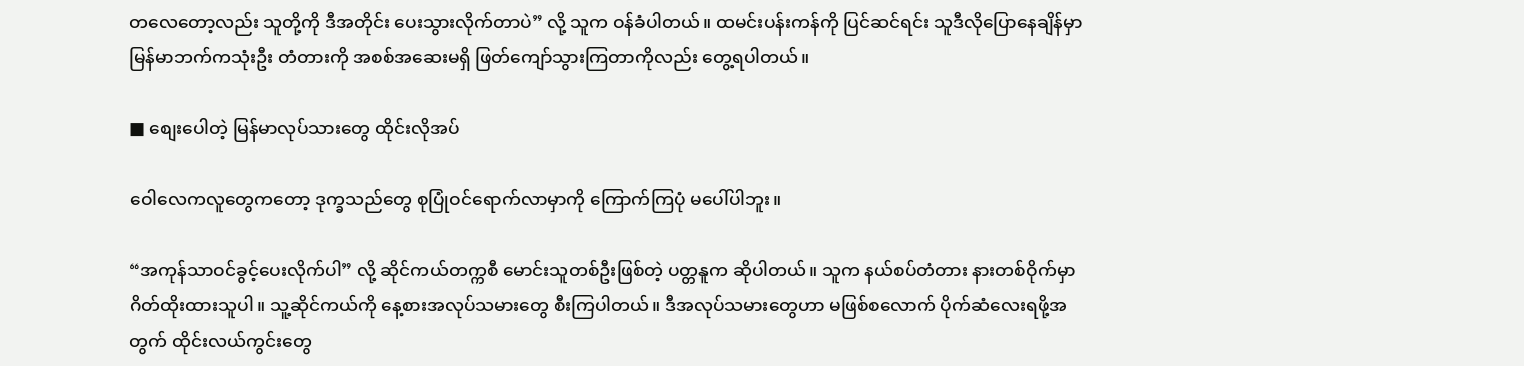တလေတော့လည်း သူတို့ကို ဒီအတိုင်း ပေးသွားလိုက်တာပဲ” လို့ သူက ဝန်ခံပါတယ်။ ထမင်းပန်းကန်ကို ပြင်ဆင်ရင်း သူဒီလိုပြောနေချိန်မှာ မြန်မာဘက်ကသုံးဦး တံတားကို အစစ်အဆေးမရှိ ဖြတ်ကျော်သွားကြတာကိုလည်း တွေ့ရပါတယ်။

■ စျေးပေါတဲ့ မြန်မာလုပ်သားတွေ ထိုင်းလိုအပ်

ဝေါလေကလူတွေကတော့ ဒုက္ခသည်တွေ စုပြုံဝင်ရောက်လာမှာကို ကြောက်ကြပုံ မပေါ်ပါဘူး။

“အကုန်သာဝင်ခွင့်ပေးလိုက်ပါ” လို့ ဆိုင်ကယ်တက္ကစီ မောင်းသူတစ်ဦးဖြစ်တဲ့ ပတ္တနူက ဆိုပါတယ်။ သူက နယ်စပ်တံတား နားတစ်ဝိုက်မှာ ဂိတ်ထိုးထားသူပါ။ သူ့ဆိုင်ကယ်ကို နေ့စားအလုပ်သမားတွေ စီးကြပါတယ်။ ဒီအလုပ်သမားတွေဟာ မဖြစ်စလောက် ပိုက်ဆံလေးရဖို့အတွက် ထိုင်းလယ်ကွင်းတွေ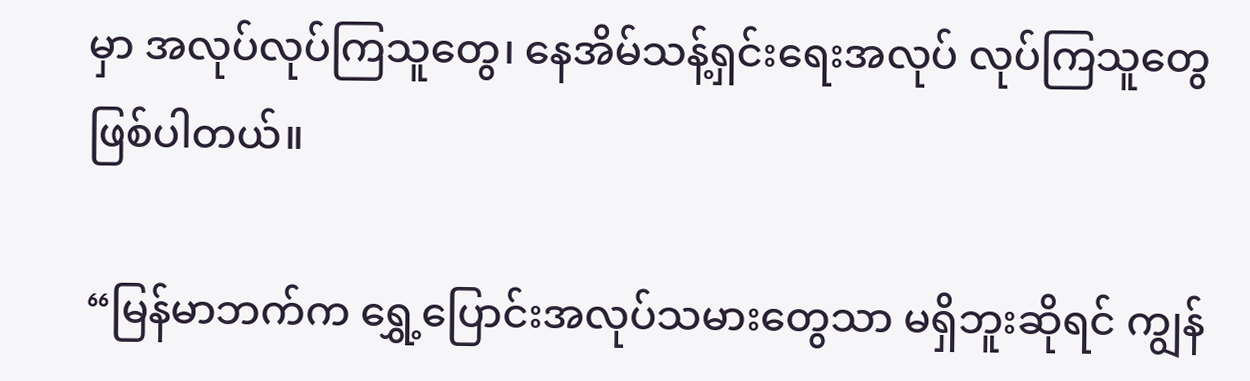မှာ အလုပ်လုပ်ကြသူတွေ၊ နေအိမ်သန့်ရှင်းရေးအလုပ် လုပ်ကြသူတွေ ဖြစ်ပါတယ်။

“မြန်မာဘက်က ရွှေ့ပြောင်းအလုပ်သမားတွေသာ မရှိဘူးဆိုရင် ကျွန်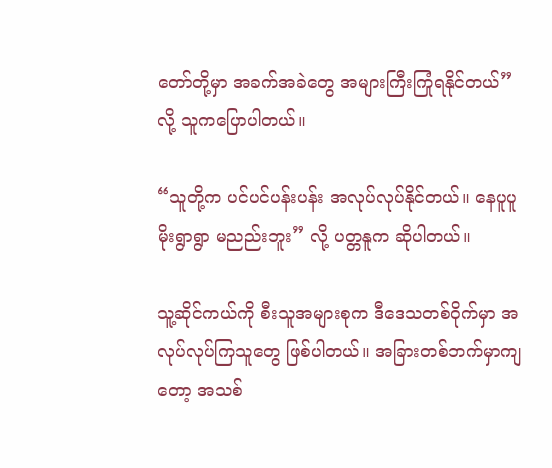တော်တို့မှာ အခက်အခဲတွေ အများကြီးကြုံရနိုင်တယ်” လို့ သူကပြောပါတယ်။

“သူတို့က ပင်ပင်ပန်းပန်း အလုပ်လုပ်နိုင်တယ်။ နေပူပူ မိုးရွာရွာ မညည်းဘူး” လို့ ပတ္တနူက ဆိုပါတယ်။

သူ့ဆိုင်ကယ်ကို စီးသူအများစုက ဒီဒေသတစ်ဝိုက်မှာ အလုပ်လုပ်ကြသူတွေ ဖြစ်ပါတယ်။ အခြားတစ်ဘက်မှာကျတော့ အသစ်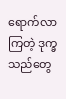ရောက်လာကြတဲ့ ဒုက္ခသည်တွေ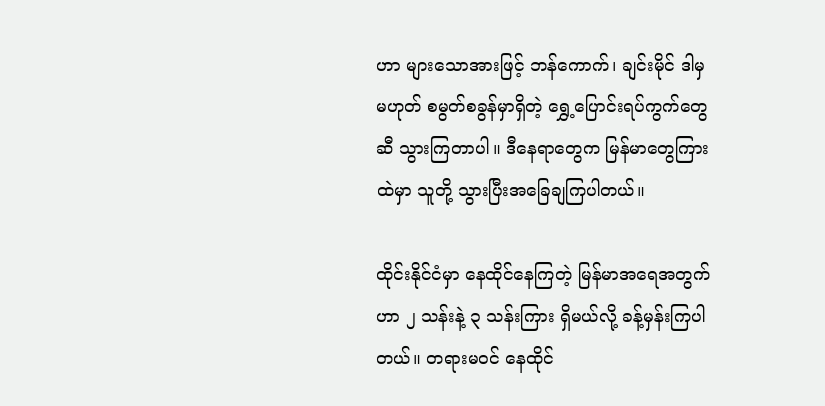ဟာ များသောအားဖြင့် ဘန်ကောက်၊ ချင်းမိုင် ဒါမှမဟုတ် စမွတ်စခွန်မှာရှိတဲ့ ရွှေ့ပြောင်းရပ်ကွက်တွေဆီ သွားကြတာပါ။ ဒီနေရာတွေက မြန်မာတွေကြားထဲမှာ သူတို့ သွားပြီးအခြေချကြပါတယ်။

ထိုင်းနိုင်ငံမှာ နေထိုင်နေကြတဲ့ မြန်မာအရေအတွက်ဟာ ၂ သန်းနဲ့ ၃ သန်းကြား ရှိမယ်လို့ ခန့်မှန်းကြပါတယ်။ တရားမဝင် နေထိုင်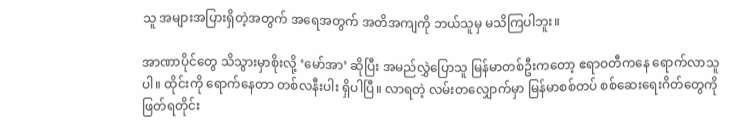သူ အများအပြားရှိတဲ့အတွက် အရေအတွက် အတိအကျကို ဘယ်သူမှ မသိကြပါဘူး။

အာဏာပိုင်တွေ သိသွားမှာစိုးလို့ ‘မော်အာ’ ဆိုပြီး အမည်လွှဲပြောသူ မြန်မာတစ်ဦးကတော့ ဧရာဝတီကနေ ရောက်လာသူပါ။ ထိုင်းကို ရောက်နေတာ တစ်လနီးပါး ရှိပါပြီ။ လာရတဲ့ လမ်းတလျှောက်မှာ မြန်မာစစ်တပ် စစ်ဆေးရေးဂိတ်တွေကို ဖြတ်ရတိုင်း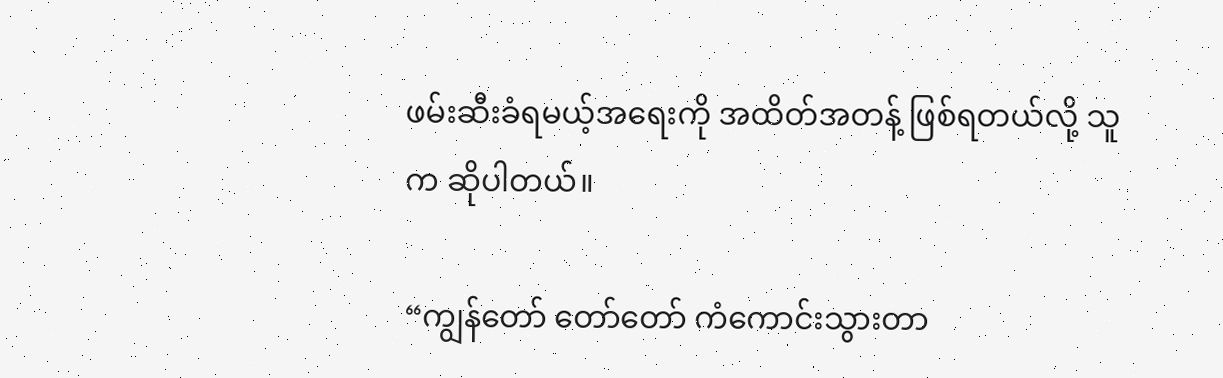ဖမ်းဆီးခံရမယ့်အရေးကို အထိတ်အတန့် ဖြစ်ရတယ်လို့ သူက ဆိုပါတယ်။

“ကျွန်တော် တော်တော် ကံကောင်းသွားတာ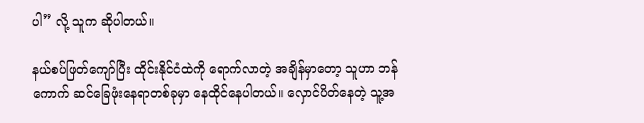ပါ” လို့ သူက ဆိုပါတယ်။

နယ်စပ်ဖြတ်ကျော်ပြီး ထိုင်းနိုင်ငံထဲကို ရောက်လာတဲ့ အချိန်မှာတော့ သူဟာ ဘန်ကောက် ဆင်ခြေဖုံးနေရာတစ်ခုမှာ နေထိုင်နေပါတယ်။ လှောင်ပိတ်နေတဲ့ သူ့အ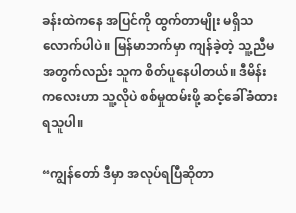ခန်းထဲကနေ အပြင်ကို ထွက်တာမျိုး မရှိသလောက်ပါပဲ။ မြန်မာဘက်မှာ ကျန်ခဲ့တဲ့ သူ့ညီမအတွက်လည်း သူက စိတ်ပူနေပါတယ်။ ဒီမိန်းကလေးဟာ သူ့လိုပဲ စစ်မှုထမ်းဖို့ ဆင့်ခေါ်ခံထားရသူပါ။

“ကျွန်တော် ဒီမှာ အလုပ်ရပြီဆိုတာ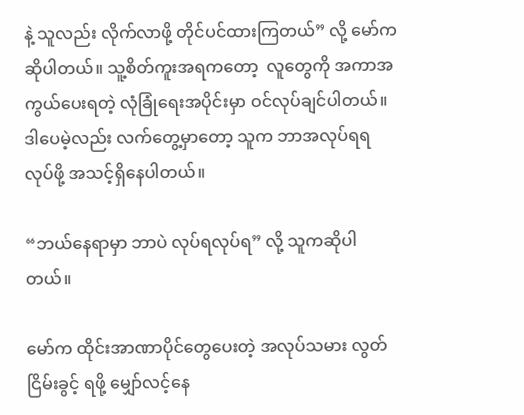နဲ့ သူလည်း လိုက်လာဖို့ တိုင်ပင်ထားကြတယ်” လို့ မော်က ဆိုပါတယ်။ သူ့စိတ်ကူးအရကတော့  လူတွေကို အကာအကွယ်ပေးရတဲ့ လုံခြုံရေးအပိုင်းမှာ ဝင်လုပ်ချင်ပါတယ်။ ဒါပေမဲ့လည်း လက်တွေ့မှာတော့ သူက ဘာအလုပ်ရရ လုပ်ဖို့ အသင့်ရှိနေပါတယ်။

“ဘယ်နေရာမှာ ဘာပဲ လုပ်ရလုပ်ရ” လို့ သူကဆိုပါတယ်။

မော်က ထိုင်းအာဏာပိုင်တွေပေးတဲ့ အလုပ်သမား လွတ်ငြိမ်းခွင့် ရဖို့ မျှော်လင့်နေ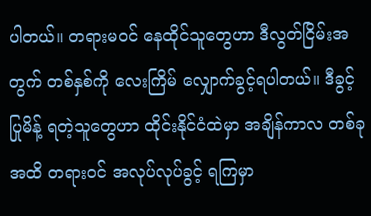ပါတယ်။ တရားမဝင် နေထိုင်သူတွေဟာ ဒီလွတ်ငြိမ်းအတွက် တစ်နှစ်ကို လေးကြိမ် လျှောက်ခွင့်ရပါတယ်။ ဒီခွင့်ပြုမိန့် ရတဲ့သူတွေဟာ ထိုင်းနိုင်ငံထဲမှာ အချိန်ကာလ တစ်ခုအထိ တရားဝင် အလုပ်လုပ်ခွင့် ရကြမှာ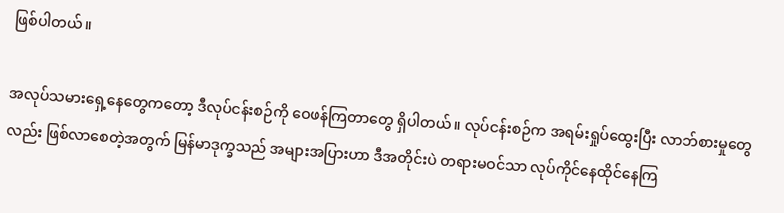ဖြစ်ပါတယ်။

အလုပ်သမားရှေ့နေတွေကတော့ ဒီလုပ်ငန်းစဉ်ကို ဝေဖန်ကြတာတွေ ရှိပါတယ်။ လုပ်ငန်းစဉ်က အရမ်းရှုပ်ထွေးပြီး လာဘ်စားမှုတွေလည်း ဖြစ်လာစေတဲ့အတွက် မြန်မာဒုက္ခသည် အများအပြားဟာ ဒီအတိုင်းပဲ တရားမဝင်သာ လုပ်ကိုင်နေထိုင်နေကြ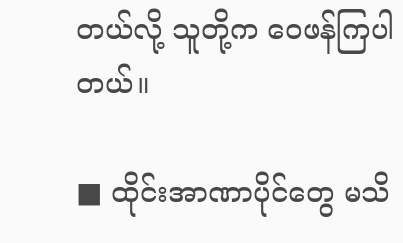တယ်လို့ သူတို့က ဝေဖန်ကြပါတယ်။

■ ထိုင်းအာဏာပိုင်တွေ မသိ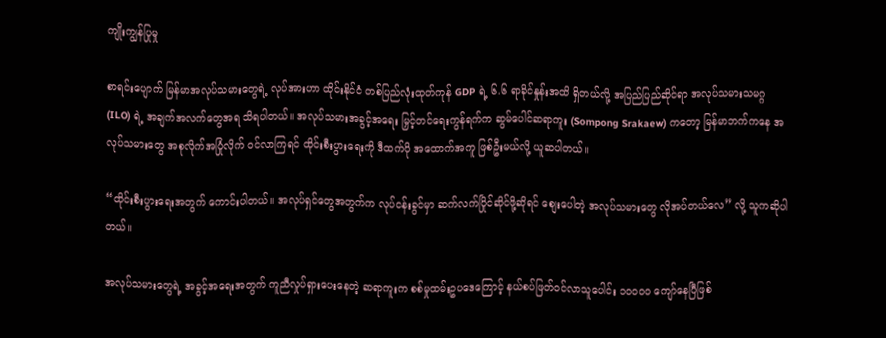ကျိုးကျွန်ပြုမှု

စာရင်းပျောက် မြန်မာအလုပ်သမားတွေရဲ့ လုပ်အားဟာ ထိုင်းနိုင်ငံ တစ်ပြည်လုံးထုတ်ကုန် GDP ရဲ့ ၆.၆ ရာခိုင်နှုန်းအထိ ရှိတယ်လို့ အပြည်ပြည်ဆိုင်ရာ အလုပ်သမားသမဂ္ဂ (ILO) ရဲ့ အချက်အလက်တွေအရ သိရပါတယ်။ အလုပ်သမားအခွင့်အရေး မြှင့်တင်ရေးကွန်ရက်က ဆွမ်ပေါင်ဆရာကူး (Sompong Srakaew) ကတော့ မြန်မာဘက်ကနေ အလုပ်သမားတွေ အစုလိုက်အပြုံလိုက် ဝင်လာကြရင် ထိုင်းစီးပွားရေးကို ဒီထက်ပို အထောက်အကူ ဖြစ်ဦးမယ်လို့ ယူဆပါတယ်။

“ထိုင်းစီးပွားရေးအတွက် ကောင်းပါတယ်။ အလုပ်ရှင်တွေအတွက်က လုပ်ငန်းခွင်မှာ ဆက်လက်ပြိုင်ဆိုင်ဖို့ဆိုရင် စျေးပေါတဲ့ အလုပ်သမားတွေ လိုအပ်တယ်လေ” လို့ သူကဆိုပါတယ်။

အလုပ်သမားတွေရဲ့ အခွင့်အရေးအတွက် ကူညီလှုပ်ရှားပေးနေတဲ့ ဆရာကူးက စစ်မှုထမ်းဥပဒေကြောင့် နယ်စပ်ဖြတ်ဝင်လာသူပေါင်း ၁၀၀၀၀ ကျော်နေပြီဖြစ်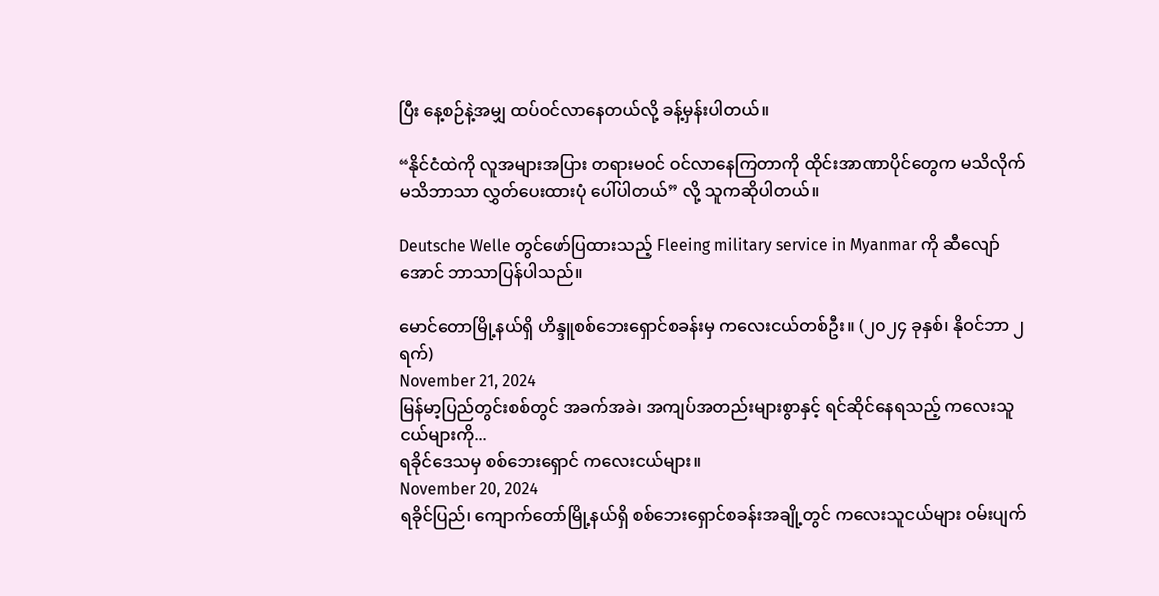ပြီး နေ့စဉ်နဲ့အမျှ ထပ်ဝင်လာနေတယ်လို့ ခန့်မှန်းပါတယ်။

“နိုင်ငံထဲကို လူအများအပြား တရားမဝင် ဝင်လာနေကြတာကို ထိုင်းအာဏာပိုင်တွေက မသိလိုက်မသိဘာသာ လွှတ်ပေးထားပုံ ပေါ်ပါတယ်” လို့ သူကဆိုပါတယ်။

Deutsche Welle တွင်ဖော်ပြထားသည့် Fleeing military service in Myanmar ကို ဆီလျော်အောင် ဘာသာပြန်ပါသည်။

မောင်တောမြို့နယ်ရှိ ဟိန္ဒူစစ်ဘေးရှောင်စခန်းမှ ကလေးငယ်တစ်ဦး။ (၂၀၂၄ ခုနှစ်၊ နိုဝင်ဘာ ၂ ရက်)
November 21, 2024
မြန်မာ့ပြည်တွင်းစစ်တွင် အခက်အခဲ၊ အကျပ်အတည်းများစွာနှင့် ရင်ဆိုင်နေရသည့် ကလေးသူငယ်များကို...
ရခိုင်ဒေသမှ စစ်ဘေးရှောင် ကလေးငယ်များ။
November 20, 2024
ရခိုင်ပြည်၊ ကျောက်တော်မြို့နယ်ရှိ စစ်ဘေးရှောင်စခန်းအချို့တွင် ကလေးသူငယ်များ ဝမ်းပျက်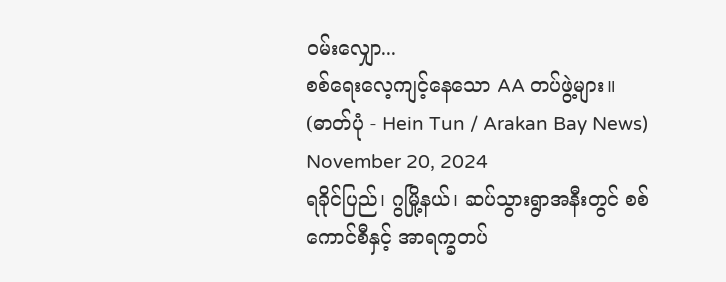ဝမ်းလျှော...
စစ်ရေးလေ့ကျင့်နေသော AA တပ်ဖွဲ့များ။ (ဓာတ်ပုံ - Hein Tun / Arakan Bay News)
November 20, 2024
ရခိုင်ပြည်၊ ဂွမြို့နယ်၊ ဆပ်သွားရွာအနီးတွင် စစ်ကောင်စီနှင့် အာရက္ခတပ်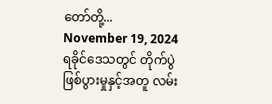တော်တို့...
November 19, 2024
ရခိုင်ဒေသတွင် တိုက်ပွဲဖြစ်ပွားမှုနှင့်အတူ လမ်း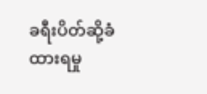ခရီးပိတ်ဆို့ခံထားရမှု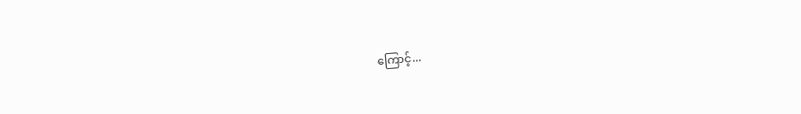ကြောင့်...